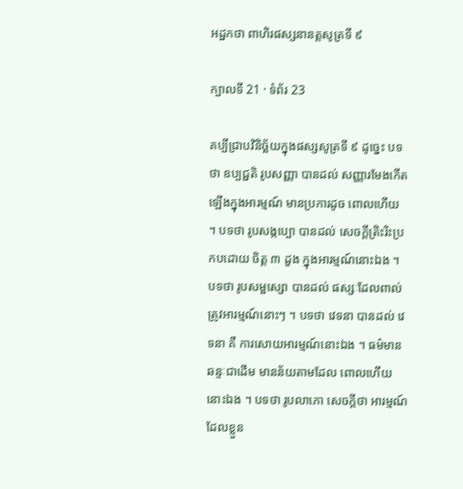អដ្ឋកថា ពាហិរផស្សនានត្តសូត្រទី ៩

ក្បាលទី 21 · ទំព័រ 23

គប្បីជ្រាបវិនិច្ឆ័យក្នុងផស្សសូត្រទី ៩ ដូច្នេះ បទថា ឧប្បជ្ជតិ រូបសញ្ញា បានដល់ សញ្ញារមែងកើតឡើងក្នុងអារម្មណ៍ មានប្រការដូច ពោលហើយ ។ បទថា រូបសង្កប្បោ បានដល់ សេចក្តីត្រិះរិះប្រកបដោយ ចិត្ត ៣ ដួង ក្នុងអារម្មណ៍នោះឯង ។ បទថា រូបសម្ផស្សោ បានដល់ ផស្សៈដែលពាល់ត្រូវអារម្មណ៍នោះៗ ។ បទថា វេទនា បានដល់ វេទនា គឺ ការសោយអារម្មណ៍នោះឯង ។ ធម៌មានឆន្ទៈជាដើម មានន័យតាមដែល ពោលហើយនោះឯង ។ បទថា រូបលាភោ សេចក្តីថា អារម្មណ៍ដែលខ្លួន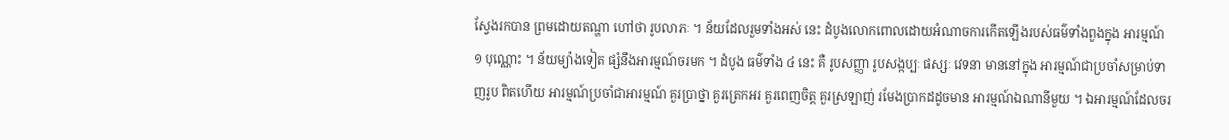ស្វែងរកបាន ព្រមដោយតណ្ហា ហៅថា រូបលាភៈ ។ ន័យដែលរួមទាំងអស់ នេះ ដំបូងលោកពោលដោយអំណាចការកើតឡើងរបស់ធម៌ទាំងពួងក្នុង អារម្មណ៍ ១ បុណ្ណោះ ។ ន័យម្យ៉ាងទៀត ផ្សំនឹងអារម្មណ៍ចរមក ។ ដំបូង ធម៌ទាំង ៤ នេះ គឺ រូបសញ្ញា រូបសង្កប្បៈ ផស្សៈ វេទនា មាននៅក្នុង អារម្មណ៍ជាប្រចាំសម្រាប់ទាញរូប ពិតហើយ អារម្មណ៍ប្រចាំជាអារម្មណ៍ គួរប្រាថ្នា គួរត្រេកអរ គួរពេញចិត្ត គួរស្រឡាញ់ រមែងប្រាកដដូចមាន អារម្មណ៍ឯណានីមួយ ។ ឯអារម្មណ៍ដែលចរ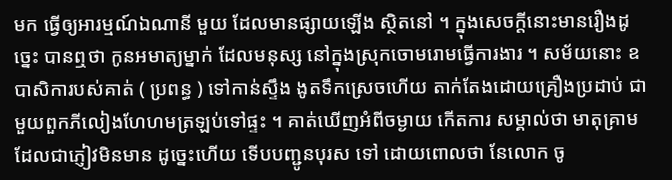មក ធ្វើឲ្យអារម្មណ៍ឯណានី មួយ ដែលមានផ្សាយឡើង ស្ថិតនៅ ។ ក្នុងសេចក្តីនោះមានរឿងដូច្នេះ បានឮថា កូនអមាត្យម្នាក់ ដែលមនុស្ស នៅក្នុងស្រុកចោមរោមធ្វើការងារ ។ សម័យនោះ ឧបាសិការបស់គាត់ ( ប្រពន្ធ ) ទៅកាន់ស្ទឹង ងូតទឹកស្រេចហើយ តាក់តែងដោយគ្រឿងប្រដាប់ ជាមួយពួកភីលៀងហែហមត្រឡប់ទៅផ្ទះ ។ គាត់ឃើញអំពីចម្ងាយ កើតការ សម្គាល់ថា មាតុគ្រាមដែលជាភ្ញៀវមិនមាន ដូច្នេះហើយ ទើបបញ្ជូនបុរស ទៅ ដោយពោលថា នែលោក ចូ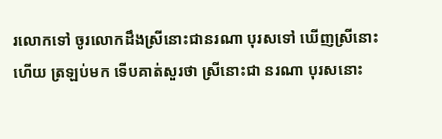រលោកទៅ ចូរលោកដឹងស្រីនោះជានរណា បុរសទៅ ឃើញស្រីនោះហើយ ត្រឡប់មក ទើបគាត់សួរថា ស្រីនោះជា នរណា បុរសនោះ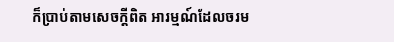ក៏ប្រាប់តាមសេចក្តីពិត អារម្មណ៍ដែលចរម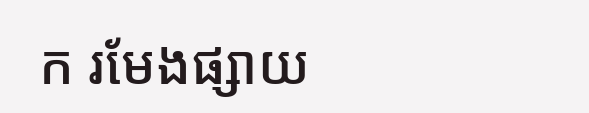ក រមែងផ្សាយ